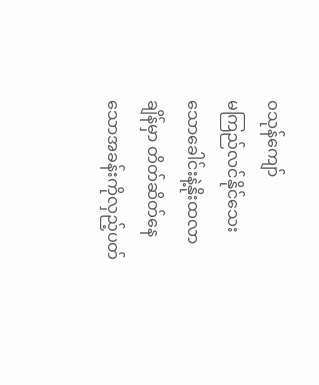ဝသုန်ကျော်
မကြည်လင်နိုင်သေးသောခေါင်းနဲ့နိုးထလာချိန်မှာ တိတ်ဆိတ်နေသောအခန်းကိုလှည့်ပတ်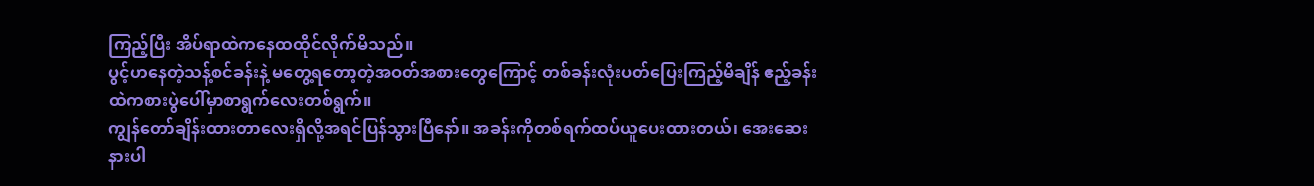ကြည့်ပြီး အိပ်ရာထဲကနေထထိုင်လိုက်မိသည်။
ပွင့်ဟနေတဲ့သန့်စင်ခန်းနဲ့ မတွေ့ရတော့တဲ့အဝတ်အစားတွေကြောင့် တစ်ခန်းလုံးပတ်ပြေးကြည့်မိချိန် ဧည့်ခန်းထဲကစားပွဲပေါ်မှာစာရွက်လေးတစ်ရွက်။
ကျွန်တော်ချိန်းထားတာလေးရှိလို့အရင်ပြန်သွားပြီနော်။ အခန်းကိုတစ်ရက်ထပ်ယူပေးထားတယ်၊ အေးဆေးနားပါ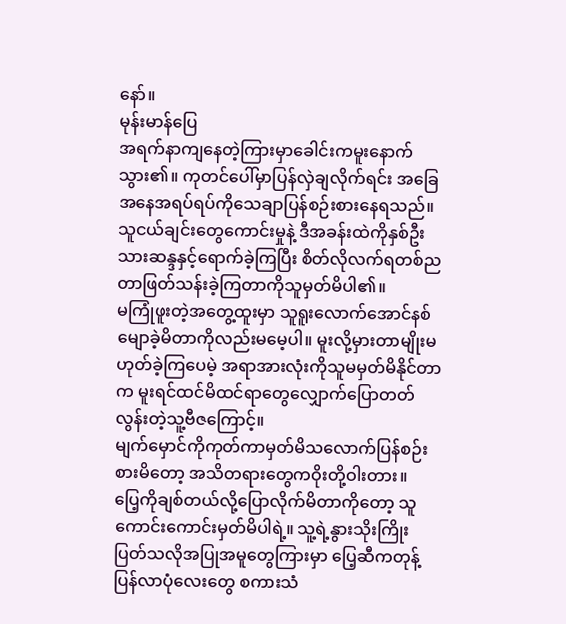နော်။
မုန်းမာန်ပြေ
အရက်နာကျနေတဲ့ကြားမှာခေါင်းကမူးနောက်သွား၏။ ကုတင်ပေါ်မှာပြန်လှဲချလိုက်ရင်း အခြေအနေအရပ်ရပ်ကိုသေချာပြန်စဉ်းစားနေရသည်။ သူငယ်ချင်းတွေကောင်းမှုနဲ့ ဒီအခန်းထဲကိုနှစ်ဦးသားဆန္ဒနှင့်ရောက်ခဲ့ကြပြီး စိတ်လိုလက်ရတစ်ညတာဖြတ်သန်းခဲ့ကြတာကိုသူမှတ်မိပါ၏။
မကြုံဖူးတဲ့အတွေ့ထူးမှာ သူရူးလောက်အောင်နစ်မျောခဲ့မိတာကိုလည်းမမေ့ပါ။ မူးလို့မှားတာမျိုးမဟုတ်ခဲ့ကြပေမဲ့ အရာအားလုံးကိုသူမမှတ်မိနိုင်တာက မူးရင်ထင်မိထင်ရာတွေလျှောက်ပြောတတ်လွန်းတဲ့သူ့ဗီဇကြောင့်။
မျက်မှောင်ကိုကုတ်ကာမှတ်မိသလောက်ပြန်စဉ်းစားမိတော့ အသိတရားတွေကဝိုးတို့ဝါးတား။
ပြေ့ကိုချစ်တယ်လို့ပြောလိုက်မိတာကိုတော့ သူကောင်းကောင်းမှတ်မိပါရဲ့။ သူ့ရဲ့နွားသိုးကြိုးပြတ်သလိုအပြုအမူတွေကြားမှာ ပြေ့ဆီကတုန့်ပြန်လာပုံလေးတွေ စကားသံ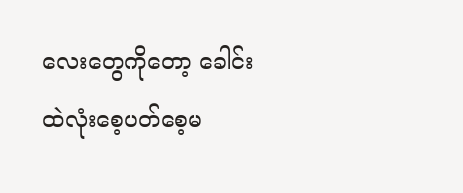လေးတွေကိုတော့ ခေါင်းထဲလုံးစေ့ပတ်စေ့မ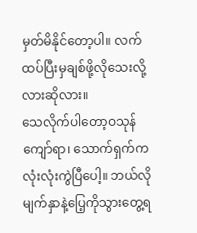မှတ်မိနိုင်တော့ပါ။ လက်ထပ်ပြီးမှချစ်ဖို့လိုသေးလို့လားဆိုလား။
သေလိုက်ပါတော့ဝသုန်ကျော်ရာ၊ သောက်ရှက်ကလုံးလုံးကွဲပြီပေါ့။ ဘယ်လိုမျက်နှာနဲ့ပြေ့ကိုသွားတွေ့ရ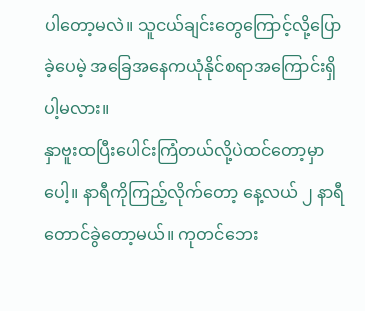ပါတော့မလဲ။ သူငယ်ချင်းတွေကြောင့်လို့ပြောခဲ့ပေမဲ့ အခြေအနေကယုံနိုင်စရာအကြောင်းရှိပါ့မလား။
နှာဗူးထပြီးပေါင်းကြံတယ်လို့ပဲထင်တော့မှာပေါ့။ နာရီကိုကြည့်လိုက်တော့ နေ့လယ် ၂ နာရီတောင်ခွဲတော့မယ်။ ကုတင်ဘေး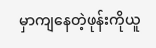မှာကျနေတဲ့ဖုန်းကိုယူ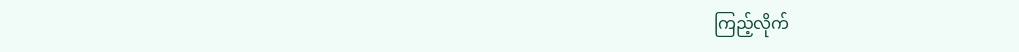ကြည့်လိုက်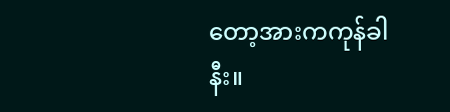တော့အားကကုန်ခါနီး။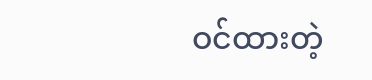ဝင်ထားတဲ့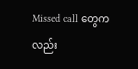Missed call တွေကလည်း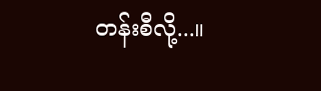တန်းစီလို့...။